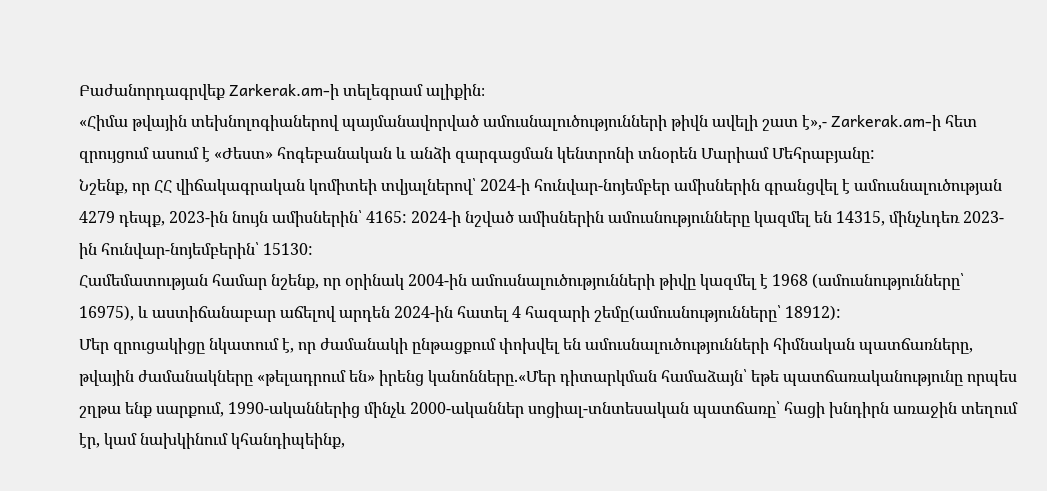Բաժանորդագրվեք Zarkerak.am-ի տելեգրամ ալիքին։
«Հիմա թվային տեխնոլոգիաներով պայմանավորված ամուսնալուծությունների թիվն ավելի շատ է»,- Zarkerak.am-ի հետ զրույցում ասում է «Ժեստ» հոգեբանական և անձի զարգացման կենտրոնի տնօրեն Մարիամ Մեհրաբյանը:
Նշենք, որ ՀՀ վիճակագրական կոմիտեի տվյալներով՝ 2024-ի հունվար-նոյեմբեր ամիսներին գրանցվել է ամուսնալուծության 4279 դեպք, 2023-ին նույն ամիսներին՝ 4165: 2024-ի նշված ամիսներին ամուսնությունները կազմել են 14315, մինչևդեռ 2023-ին հունվար-նոյեմբերին՝ 15130:
Համեմատության համար նշենք, որ օրինակ 2004-ին ամուսնալուծությունների թիվը կազմել է 1968 (ամուսնությունները՝ 16975), և աստիճանաբար աճելով արդեն 2024-ին հատել 4 հազարի շեմը(ամուսնությունները՝ 18912):
Մեր զրուցակիցը նկատում է, որ ժամանակի ընթացքում փոխվել են ամուսնալուծությունների հիմնական պատճառները, թվային ժամանակները «թելադրում են» իրենց կանոնները.«Մեր դիտարկման համաձայն՝ եթե պատճառականությունը որպես շղթա ենք սարքում, 1990-ականներից մինչև 2000-ականներ սոցիալ-տնտեսական պատճառը՝ հացի խնդիրն առաջին տեղում էր, կամ նախկինում կհանդիպեինք,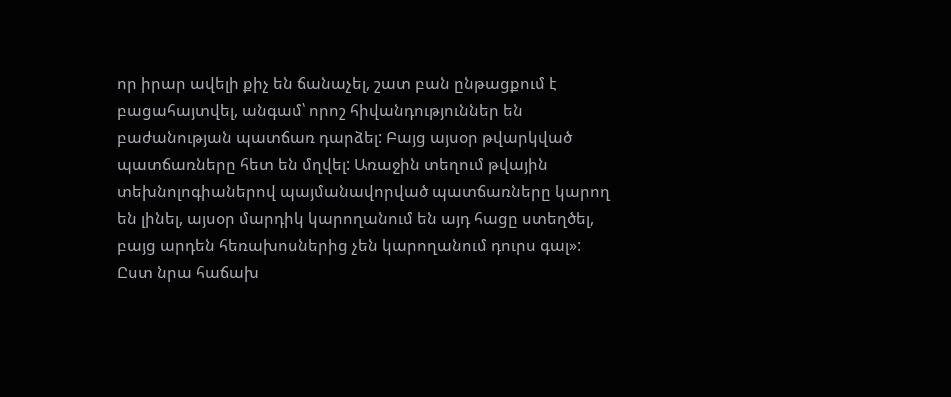որ իրար ավելի քիչ են ճանաչել, շատ բան ընթացքում է բացահայտվել, անգամ՝ որոշ հիվանդություններ են բաժանության պատճառ դարձել: Բայց այսօր թվարկված պատճառները հետ են մղվել: Առաջին տեղում թվային տեխնոլոգիաներով պայմանավորված պատճառները կարող են լինել, այսօր մարդիկ կարողանում են այդ հացը ստեղծել, բայց արդեն հեռախոսներից չեն կարողանում դուրս գալ»:
Ըստ նրա հաճախ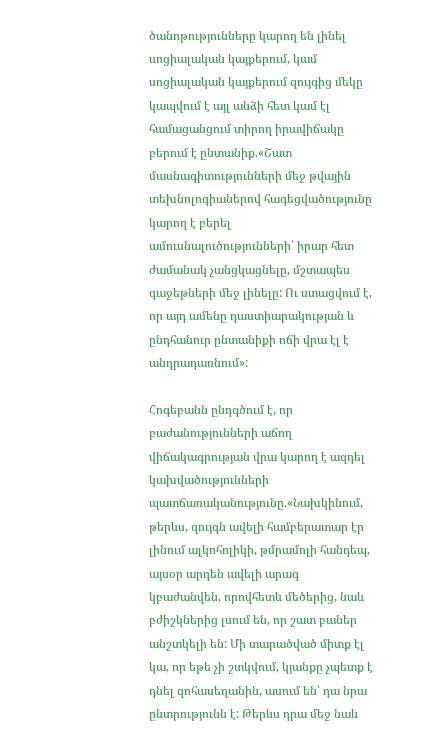ծանոթությունները կարող են լինել սոցիալական կայքերում, կամ սոցիալական կայքերում զույգից մեկը կապվում է այլ անձի հետ կամ էլ համացանցում տիրող իրավիճակը բերում է ընտանիք.«Շատ մասնագիտությունների մեջ թվային տեխնոլոգիաներով հագեցվածությունը կարող է բերել ամուսնալուծությունների՝ իրար հետ ժամանակ չանցկացնելը, մշտապես գաջեթների մեջ լինելը: Ու ստացվում է, որ այդ ամենը դաստիարակության և ընդհանուր ընտանիքի ոճի վրա էլ է անդրադառնում»:

Հոգեբանն ընդգծում է, որ բաժանությունների աճող վիճակագրության վրա կարող է ազդել կախվածությունների պատճառականությունը.«Նախկինում, թերևս, զույգն ավելի համբերատար էր լինում ալկոհոլիկի, թմրամոլի հանդեպ, այսօր արդեն ավելի արագ կբաժանվեն, որովհետև մեծերից, նաև բժիշկներից լսում են, որ շատ բաներ անշտկելի են: Մի տարածված միտք էլ կա, որ եթե չի շտկվում, կյանքը չպետք է դնել զոհասեղանին, ասում են՝ դա նրա ընտրությունն է: Թերևս դրա մեջ նաև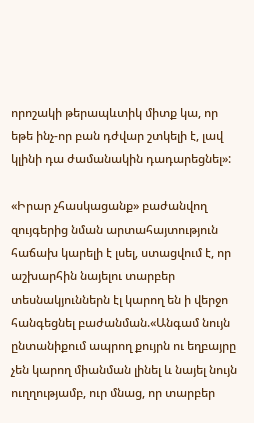որոշակի թերապևտիկ միտք կա, որ եթե ինչ-որ բան դժվար շտկելի է, լավ կլինի դա ժամանակին դադարեցնել»:

«Իրար չհասկացանք» բաժանվող զույգերից նման արտահայտություն հաճախ կարելի է լսել, ստացվում է, որ աշխարհին նայելու տարբեր տեսնակյուններն էլ կարող են ի վերջո հանգեցնել բաժանման.«Անգամ նույն ընտանիքում ապրող քույրն ու եղբայրը չեն կարող միանման լինել և նայել նույն ուղղությամբ, ուր մնաց, որ տարբեր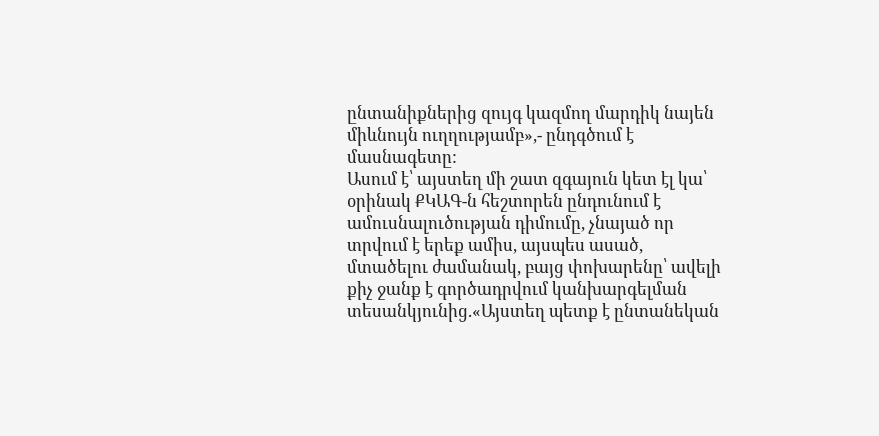ընտանիքներից զույգ կազմող մարդիկ նայեն միևնույն ուղղությամբ»,- ընդգծում է մասնագետը:
Ասում է՝ այստեղ մի շատ զգայուն կետ էլ կա՝ օրինակ ՔԿԱԳ-ն հեշտորեն ընդունում է ամուսնալուծության դիմումը, չնայած որ տրվում է երեք ամիս, այսպես ասած, մտածելու ժամանակ, բայց փոխարենը՝ ավելի քիչ ջանք է գործադրվում կանխարգելման տեսանկյունից.«Այստեղ պետք է ընտանեկան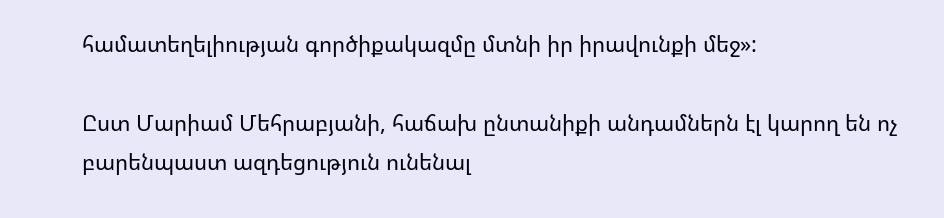համատեղելիության գործիքակազմը մտնի իր իրավունքի մեջ»:

Ըստ Մարիամ Մեհրաբյանի, հաճախ ընտանիքի անդամներն էլ կարող են ոչ բարենպաստ ազդեցություն ունենալ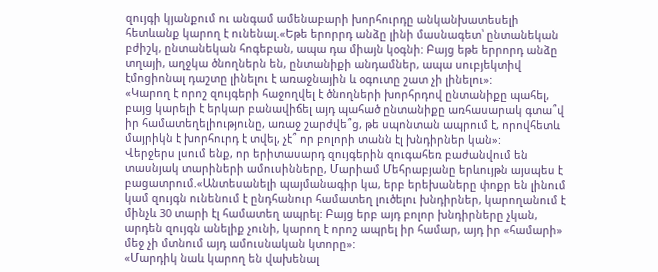զույգի կյանքում ու անգամ ամենաբարի խորհուրդը անկանխատեսելի հետևանք կարող է ունենալ.«Եթե երորրդ անձը լինի մասնագետ՝ ընտանեկան բժիշկ, ընտանեկան հոգեբան, ապա դա միայն կօգնի: Բայց եթե երրորդ անձը տղայի, աղջկա ծնողներն են, ընտանիքի անդամներ, ապա սուբյեկտիվ էմոցիոնալ դաշտը լինելու է առաջնային և օգուտը շատ չի լինելու»:
«Կարող է որոշ զույգերի հաջողվել է ծնողների խորհրդով ընտանիքը պահել, բայց կարելի է երկար բանավիճել այդ պահած ընտանիքը առհասարակ գտա՞վ իր համատեղելիությունը, առաջ շարժվե՞ց, թե սպոնտան ապրում է, որովհետև մայրիկն է խորհուրդ է տվել, չէ՞ որ բոլորի տանն էլ խնդիրներ կան»:
Վերջերս լսում ենք, որ երիտասարդ զույգերին զուգահեռ բաժանվում են տասնյակ տարիների ամուսինները, Մարիամ Մեհրաբյանը երևույթն այսպես է բացատրում.«Անտեսանելի պայմանագիր կա, երբ երեխաները փոքր են լինում կամ զույգն ունենում է ընդհանուր համատեղ լուծելու խնդիրներ, կարողանում է մինչև 30 տարի էլ համատեղ ապրել: Բայց երբ այդ բոլոր խնդիրները չկան, արդեն զույգն անելիք չունի, կարող է որոշ ապրել իր համար, այդ իր «համարի» մեջ չի մտնում այդ ամուսնական կտորը»:
«Մարդիկ նաև կարող են վախենալ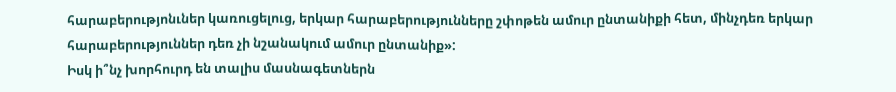հարաբերությոնւներ կառուցելուց, երկար հարաբերությունները շփոթեն ամուր ընտանիքի հետ, մինչդեռ երկար հարաբերություններ դեռ չի նշանակում ամուր ընտանիք»:
Իսկ ի՞նչ խորհուրդ են տալիս մասնագետներն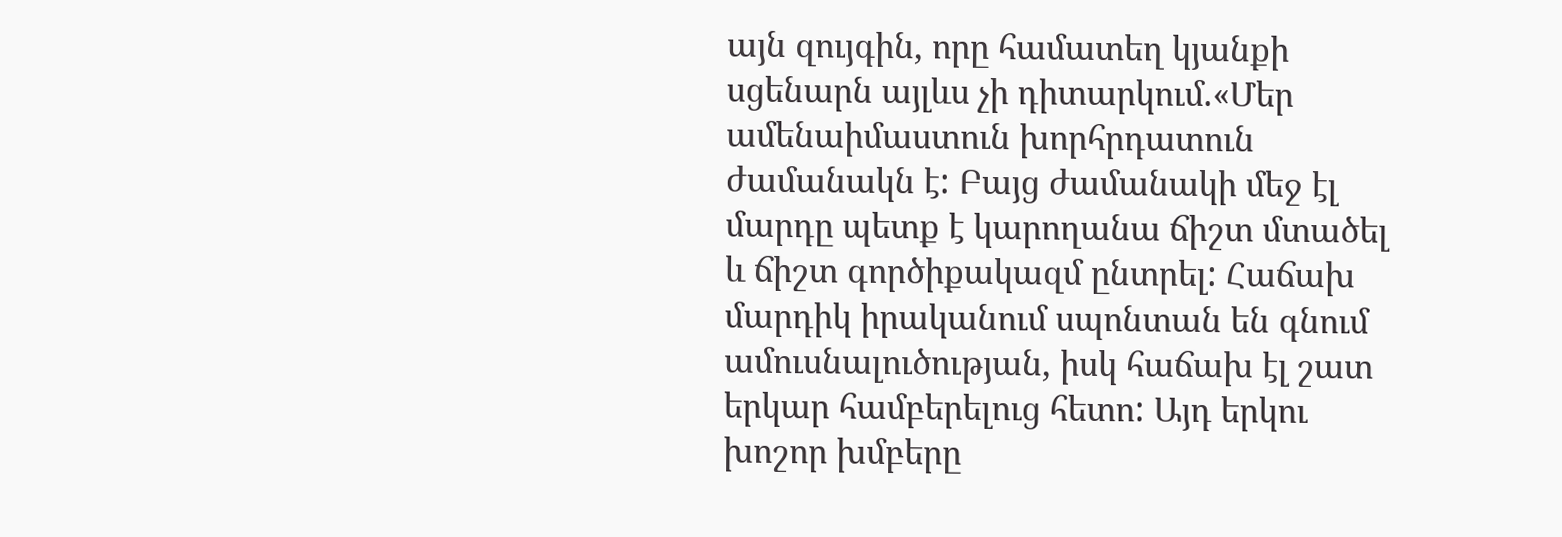այն զույգին, որը համատեղ կյանքի սցենարն այլևս չի դիտարկում.«Մեր ամենաիմաստուն խորհրդատուն ժամանակն է: Բայց ժամանակի մեջ էլ մարդը պետք է կարողանա ճիշտ մտածել և ճիշտ գործիքակազմ ընտրել: Հաճախ մարդիկ իրականում սպոնտան են գնում ամուսնալուծության, իսկ հաճախ էլ շատ երկար համբերելուց հետո: Այդ երկու խոշոր խմբերը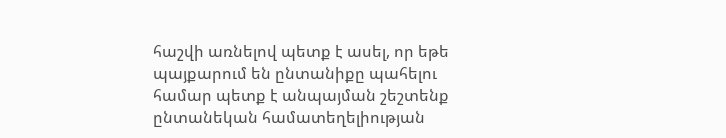հաշվի առնելով պետք է ասել, որ եթե պայքարում են ընտանիքը պահելու համար պետք է անպայման շեշտենք ընտանեկան համատեղելիության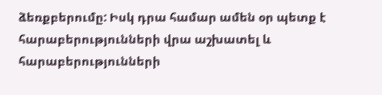ձեռքբերումը: Իսկ դրա համար ամեն օր պետք է հարաբերությունների վրա աշխատել և հարաբերությունների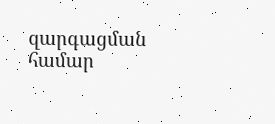զարգացման համար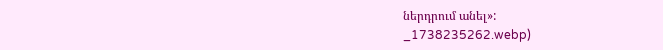ներդրում անել»:
_1738235262.webp)